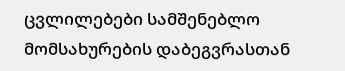ცვლილებები სამშენებლო მომსახურების დაბეგვრასთან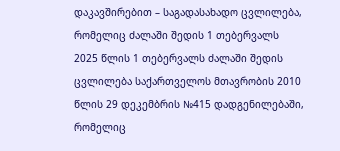დაკავშირებით – საგადასახადო ცვლილება, რომელიც ძალაში შედის 1 თებერვალს
2025 წლის 1 თებერვალს ძალაში შედის ცვლილება საქართველოს მთავრობის 2010 წლის 29 დეკემბრის №415 დადგენილებაში, რომელიც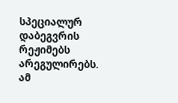სპეციალურ დაბეგვრის რეჟიმებს არეგულირებს. ამ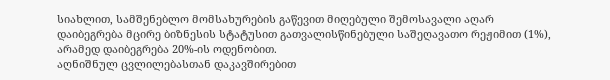სიახლით, სამშენებლო მომსახურების გაწევით მიღებული შემოსავალი აღარ დაიბეგრება მცირე ბიზნესის სტატუსით გათვალისწინებული საშეღავათო რეჟიმით (1%), არამედ დაიბეგრება 20%-ის ოდენობით.
აღნიშნულ ცვლილებასთან დაკავშირებით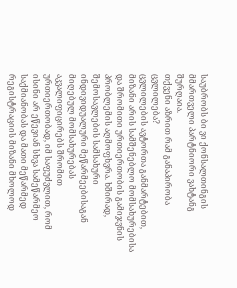საუბრობს ბი ვი ქონსალთინგის მმართველი პარტნიორი ვახტანგ შურღაია.
თქვენი აზრით რამ განაპირობა ცვლილება?
ცვლილების ავტორთა განმარტებით, მიზანი არის სამშენებლო მომსახურებისა და შრომითი ურთიერთობის გამიჯვნის პრობლემის აღმოფხვრა. ხშირად, შემოსავლების სამსახური ინდივიდუალური მეწარმეებისაგან მიღებულ მომსახურებას აკვალიფიცირებს შრომით ურთიერთობად, იმ საფუძვლით, რომ ისინი არ ეწევიან სხვა სამეწარმეო საქმიანობას და მათი მეწარმედ რეგისტრაციის მიზანი მხოლოდ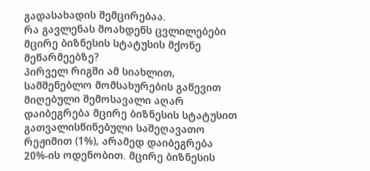გადასახადის შემცირებაა.
რა გავლენას მოახდენს ცვლილებები მცირე ბიზნესის სტატუსის მქონე მეწარმეებზე?
პირველ რიგში ამ სიახლით, სამშენებლო მომსახურების გაწევით მიღებული შემოსავალი აღარ დაიბეგრება მცირე ბიზნესის სტატუსით გათვალისწინებული საშეღავათო რეჟიმით (1%), არამედ დაიბეგრება 20%-ის ოდენობით. მცირე ბიზნესის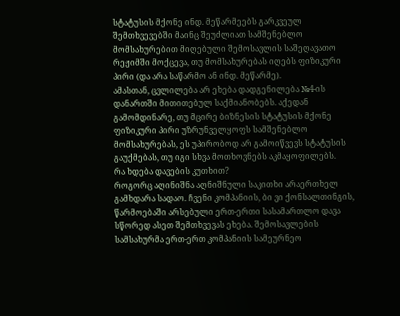სტატუსის მქონე ინდ. მეწარმეებს გარკვეულ შემთხვევებში მაინც შეუძლიათ სამშენებლო მომსახურებით მიღებული შემოსავლის საშეღავათო რეჟიმში მოქცევა, თუ მომსახურებას იღებს ფიზიკური პირი (და არა საწარმო ან ინდ. მეწარმე).
ამასთან, ცვლილება არ ეხება დადგენილება №4-ის დანართში მითითებულ საქმიანობებს. აქედან გამომდინარე, თუ მცირე ბიზნესის სტატუსის მქონე ფიზიკური პირი უზრუნველყოფს სამშენებლო მომსახურებას, ეს უპირობოდ არ გამოიწვევს სტატუსის გაუქმებას, თუ იგი სხვა მოთხოვნებს აკმაყოფილებს.
რა ხდება დავების კუთხით?
როგორც აღინიშნა აღნიშნული საკითხი არაერთხელ გამხდარა სადაო. ჩვენი კომპანიის, ბი ვი ქონსალთინგის, წარმოებაში არსებული ერთ-ერთი სასამართლო დავა სწორედ ასეთ შემთხვევას ეხება. შემოსავლების სამსახურმა ერთ-ერთ კომპანიის სამეურნეო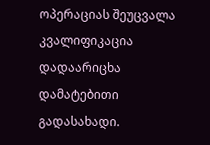ოპერაციას შეუცვალა კვალიფიკაცია დადაარიცხა დამატებითი გადასახადი.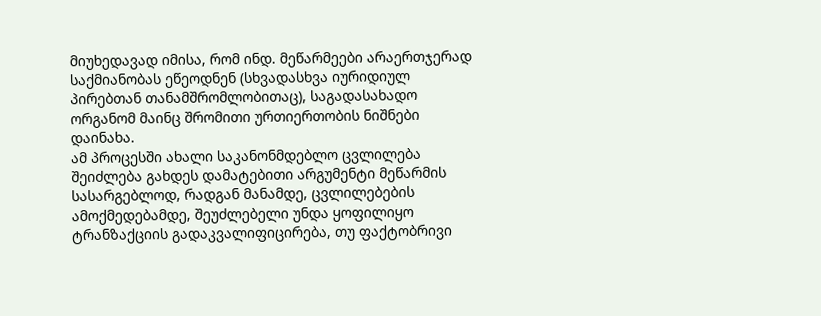მიუხედავად იმისა, რომ ინდ. მეწარმეები არაერთჯერად საქმიანობას ეწეოდნენ (სხვადასხვა იურიდიულ პირებთან თანამშრომლობითაც), საგადასახადო ორგანომ მაინც შრომითი ურთიერთობის ნიშნები დაინახა.
ამ პროცესში ახალი საკანონმდებლო ცვლილება შეიძლება გახდეს დამატებითი არგუმენტი მეწარმის სასარგებლოდ, რადგან მანამდე, ცვლილებების ამოქმედებამდე, შეუძლებელი უნდა ყოფილიყო ტრანზაქციის გადაკვალიფიცირება, თუ ფაქტობრივი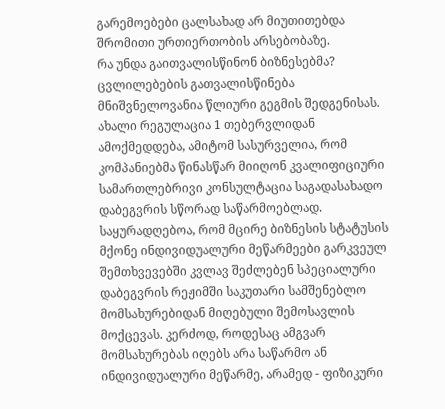გარემოებები ცალსახად არ მიუთითებდა შრომითი ურთიერთობის არსებობაზე.
რა უნდა გაითვალისწინონ ბიზნესებმა?
ცვლილებების გათვალისწინება მნიშვნელოვანია წლიური გეგმის შედგენისას. ახალი რეგულაცია 1 თებერვლიდან ამოქმედდება, ამიტომ სასურველია, რომ კომპანიებმა წინასწარ მიიღონ კვალიფიციური სამართლებრივი კონსულტაცია საგადასახადო დაბეგვრის სწორად საწარმოებლად.
საყურადღებოა, რომ მცირე ბიზნესის სტატუსის მქონე ინდივიდუალური მეწარმეები გარკვეულ შემთხვევებში კვლავ შეძლებენ სპეციალური დაბეგვრის რეჟიმში საკუთარი სამშენებლო მომსახურებიდან მიღებული შემოსავლის მოქცევას. კერძოდ, როდესაც ამგვარ მომსახურებას იღებს არა საწარმო ან ინდივიდუალური მეწარმე, არამედ - ფიზიკური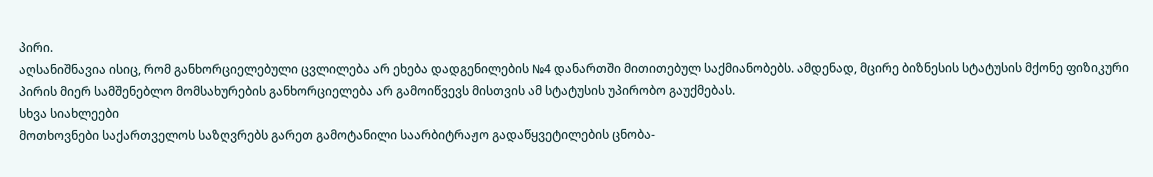პირი.
აღსანიშნავია ისიც, რომ განხორციელებული ცვლილება არ ეხება დადგენილების №4 დანართში მითითებულ საქმიანობებს. ამდენად, მცირე ბიზნესის სტატუსის მქონე ფიზიკური პირის მიერ სამშენებლო მომსახურების განხორციელება არ გამოიწვევს მისთვის ამ სტატუსის უპირობო გაუქმებას.
სხვა სიახლეები
მოთხოვნები საქართველოს საზღვრებს გარეთ გამოტანილი საარბიტრაჟო გადაწყვეტილების ცნობა-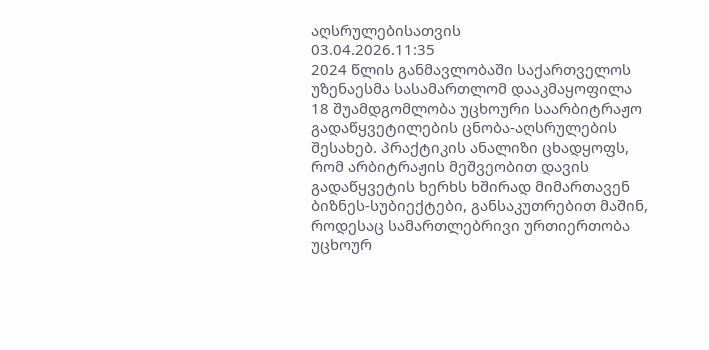აღსრულებისათვის
03.04.2026.11:35
2024 წლის განმავლობაში საქართველოს უზენაესმა სასამართლომ დააკმაყოფილა 18 შუამდგომლობა უცხოური საარბიტრაჟო გადაწყვეტილების ცნობა-აღსრულების შესახებ. პრაქტიკის ანალიზი ცხადყოფს, რომ არბიტრაჟის მეშვეობით დავის გადაწყვეტის ხერხს ხშირად მიმართავენ ბიზნეს-სუბიექტები, განსაკუთრებით მაშინ, როდესაც სამართლებრივი ურთიერთობა უცხოურ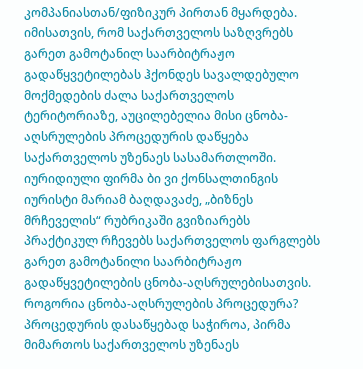კომპანიასთან/ფიზიკურ პირთან მყარდება.
იმისათვის, რომ საქართველოს საზღვრებს გარეთ გამოტანილ საარბიტრაჟო გადაწყვეტილებას ჰქონდეს სავალდებულო მოქმედების ძალა საქართველოს ტერიტორიაზე, აუცილებელია მისი ცნობა-აღსრულების პროცედურის დაწყება საქართველოს უზენაეს სასამართლოში.
იურიდიული ფირმა ბი ვი ქონსალთინგის იურისტი მარიამ ბაღდავაძე, „ბიზნეს მრჩეველის“ რუბრიკაში გვიზიარებს პრაქტიკულ რჩევებს საქართველოს ფარგლებს გარეთ გამოტანილი საარბიტრაჟო გადაწყვეტილების ცნობა-აღსრულებისათვის.
როგორია ცნობა-აღსრულების პროცედურა?
პროცედურის დასაწყებად საჭიროა, პირმა მიმართოს საქართველოს უზენაეს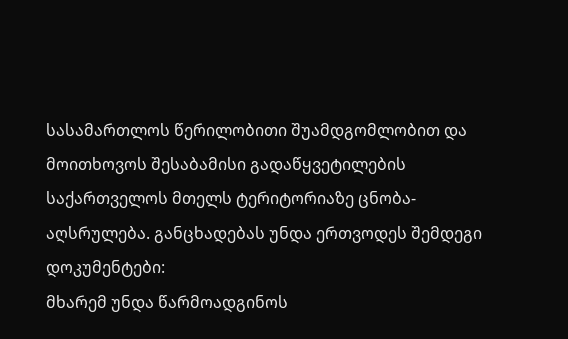სასამართლოს წერილობითი შუამდგომლობით და მოითხოვოს შესაბამისი გადაწყვეტილების საქართველოს მთელს ტერიტორიაზე ცნობა-აღსრულება. განცხადებას უნდა ერთვოდეს შემდეგი დოკუმენტები:
მხარემ უნდა წარმოადგინოს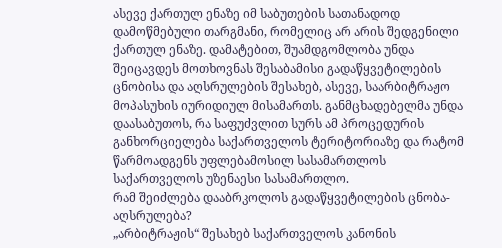ასევე ქართულ ენაზე იმ საბუთების სათანადოდ დამოწმებული თარგმანი, რომელიც არ არის შედგენილი ქართულ ენაზე. დამატებით, შუამდგომლობა უნდა შეიცავდეს მოთხოვნას შესაბამისი გადაწყვეტილების ცნობისა და აღსრულების შესახებ, ასევე, საარბიტრაჟო მოპასუხის იურიდიულ მისამართს. განმცხადებელმა უნდა დაასაბუთოს, რა საფუძვლით სურს ამ პროცედურის განხორციელება საქართველოს ტერიტორიაზე და რატომ წარმოადგენს უფლებამოსილ სასამართლოს საქართველოს უზენაესი სასამართლო.
რამ შეიძლება დააბრკოლოს გადაწყვეტილების ცნობა-აღსრულება?
„არბიტრაჟის“ შესახებ საქართველოს კანონის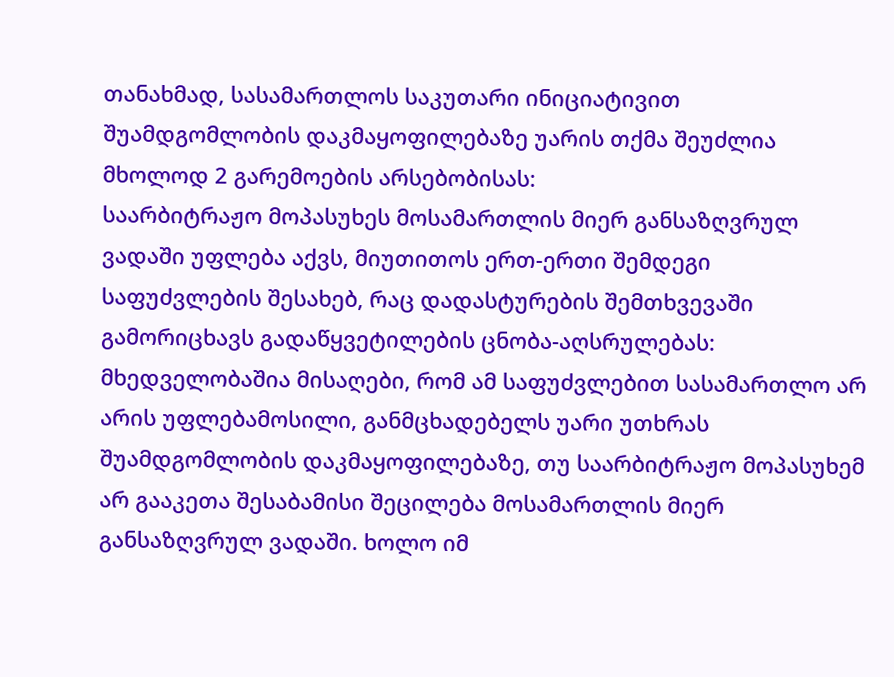თანახმად, სასამართლოს საკუთარი ინიციატივით შუამდგომლობის დაკმაყოფილებაზე უარის თქმა შეუძლია მხოლოდ 2 გარემოების არსებობისას:
საარბიტრაჟო მოპასუხეს მოსამართლის მიერ განსაზღვრულ ვადაში უფლება აქვს, მიუთითოს ერთ-ერთი შემდეგი საფუძვლების შესახებ, რაც დადასტურების შემთხვევაში გამორიცხავს გადაწყვეტილების ცნობა-აღსრულებას:
მხედველობაშია მისაღები, რომ ამ საფუძვლებით სასამართლო არ არის უფლებამოსილი, განმცხადებელს უარი უთხრას შუამდგომლობის დაკმაყოფილებაზე, თუ საარბიტრაჟო მოპასუხემ არ გააკეთა შესაბამისი შეცილება მოსამართლის მიერ განსაზღვრულ ვადაში. ხოლო იმ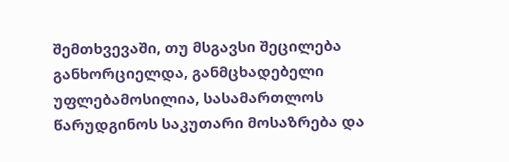შემთხვევაში, თუ მსგავსი შეცილება განხორციელდა, განმცხადებელი უფლებამოსილია, სასამართლოს წარუდგინოს საკუთარი მოსაზრება და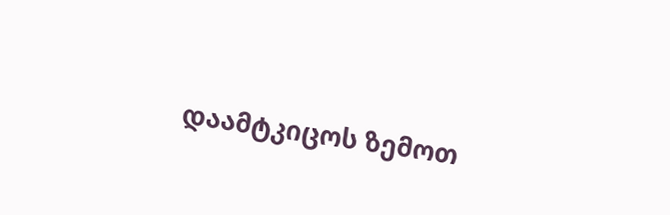დაამტკიცოს ზემოთ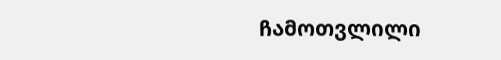ჩამოთვლილი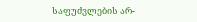საფუძვლების არ-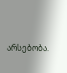არსებობა.